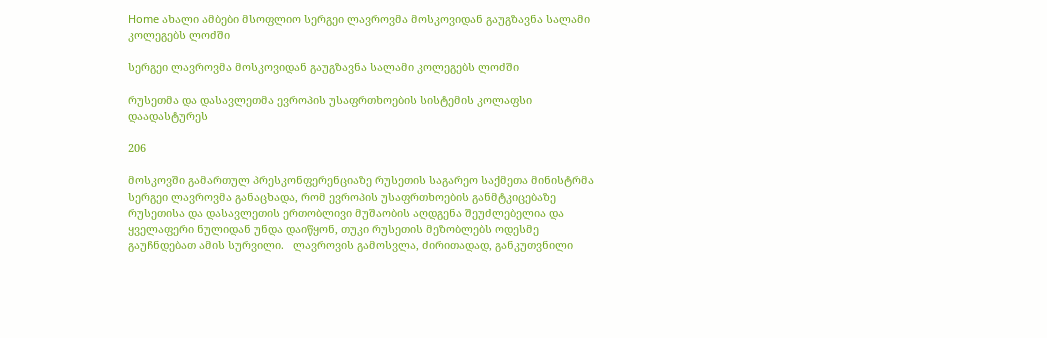Home ახალი ამბები მსოფლიო სერგეი ლავროვმა მოსკოვიდან გაუგზავნა სალამი კოლეგებს ლოძში

სერგეი ლავროვმა მოსკოვიდან გაუგზავნა სალამი კოლეგებს ლოძში

რუსეთმა და დასავლეთმა ევროპის უსაფრთხოების სისტემის კოლაფსი დაადასტურეს

206

მოსკოვში გამართულ პრესკონფერენციაზე რუსეთის საგარეო საქმეთა მინისტრმა სერგეი ლავროვმა განაცხადა, რომ ევროპის უსაფრთხოების განმტკიცებაზე რუსეთისა და დასავლეთის ერთობლივი მუშაობის აღდგენა შეუძლებელია და ყველაფერი ნულიდან უნდა დაიწყონ, თუკი რუსეთის მეზობლებს ოდესმე გაუჩნდებათ ამის სურვილი.   ლავროვის გამოსვლა, ძირითადად, განკუთვნილი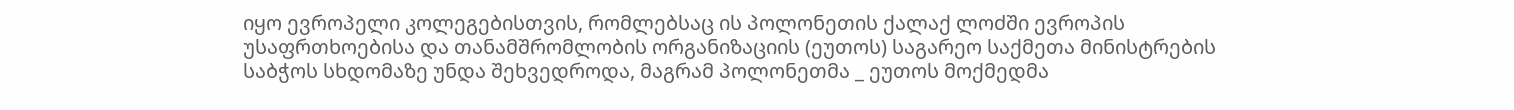იყო ევროპელი კოლეგებისთვის, რომლებსაც ის პოლონეთის ქალაქ ლოძში ევროპის უსაფრთხოებისა და თანამშრომლობის ორგანიზაციის (ეუთოს) საგარეო საქმეთა მინისტრების საბჭოს სხდომაზე უნდა შეხვედროდა, მაგრამ პოლონეთმა _ ეუთოს მოქმედმა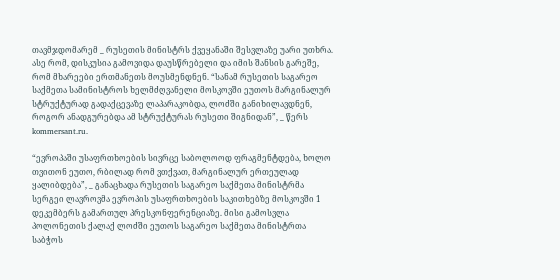თავმჯდომარემ _ რუსეთის მინისტრს ქვეყანაში შესვლაზე უარი უთხრა. ასე რომ, დისკუსია გამოვიდა დაუსწრებელი და იმის შანსის გარეშე, რომ მხარეები ერთმანეთს მოუსმენდნენ. “სანამ რუსეთის საგარეო საქმეთა სამინისტროს ხელმძღვანელი მოსკოვში ეუთოს მარგინალურ სტრუქტურად გადაქცევაზე ლაპარაკობდა, ლოძში განიხილავდნენ, როგორ ანადგურებდა ამ სტრუქტურას რუსეთი შიგნიდან”, _ წერს kommersant.ru.

“ევროპაში უსაფრთხოების სივრცე საბოლოოდ ფრაგმენტდება, ხოლო თვითონ ეუთო, რბილად რომ ვთქვათ, მარგინალურ ერთეულად ყალიბდება”, _ განაცხადა რუსეთის საგარეო საქმეთა მინისტრმა სერგეი ლავროვმა ევროპის უსაფრთხოების საკითხებზე მოსკოვში 1 დეკემბერს გამართულ პრესკონფერენციაზე. მისი გამოსვლა პოლონეთის ქალაქ ლოძში ეუთოს საგარეო საქმეთა მინისტრთა საბჭოს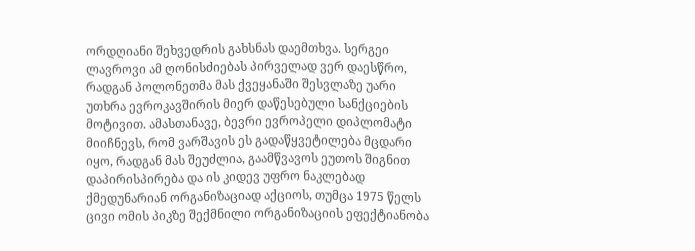ორდღიანი შეხვედრის გახსნას დაემთხვა. სერგეი ლავროვი ამ ღონისძიებას პირველად ვერ დაესწრო, რადგან პოლონეთმა მას ქვეყანაში შესვლაზე უარი უთხრა ევროკავშირის მიერ დაწესებული სანქციების მოტივით. ამასთანავე, ბევრი ევროპელი დიპლომატი მიიჩნევს, რომ ვარშავის ეს გადაწყვეტილება მცდარი იყო, რადგან მას შეუძლია, გაამწვავოს ეუთოს შიგნით დაპირისპირება და ის კიდევ უფრო ნაკლებად ქმედუნარიან ორგანიზაციად აქციოს, თუმცა 1975 წელს ცივი ომის პიკზე შექმნილი ორგანიზაციის ეფექტიანობა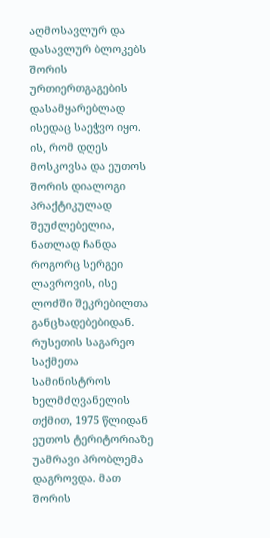აღმოსავლურ და დასავლურ ბლოკებს შორის ურთიერთგაგების დასამყარებლად ისედაც საეჭვო იყო. ის, რომ დღეს მოსკოვსა და ეუთოს შორის დიალოგი პრაქტიკულად შეუძლებელია, ნათლად ჩანდა როგორც სერგეი ლავროვის, ისე ლოძში შეკრებილთა განცხადებებიდან. რუსეთის საგარეო საქმეთა სამინისტროს ხელმძღვანელის თქმით, 1975 წლიდან ეუთოს ტერიტორიაზე უამრავი პრობლემა დაგროვდა. მათ შორის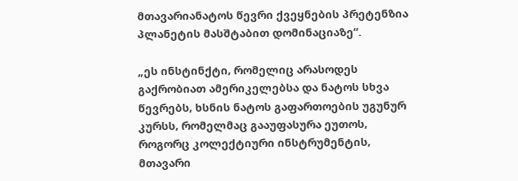მთავარიანატოს წევრი ქვეყნების პრეტენზია პლანეტის მასშტაბით დომინაციაზე“.

„ეს ინსტინქტი, რომელიც არასოდეს გაქრობიათ ამერიკელებსა და ნატოს სხვა წევრებს, ხსნის ნატოს გაფართოების უგუნურ კურსს, რომელმაც გააუფასურა ეუთოს, როგორც კოლექტიური ინსტრუმენტის, მთავარი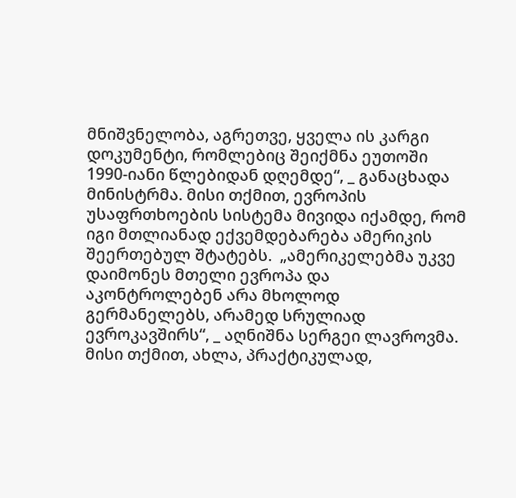მნიშვნელობა, აგრეთვე, ყველა ის კარგი დოკუმენტი, რომლებიც შეიქმნა ეუთოში 1990-იანი წლებიდან დღემდე“, _ განაცხადა მინისტრმა. მისი თქმით, ევროპის უსაფრთხოების სისტემა მივიდა იქამდე, რომ იგი მთლიანად ექვემდებარება ამერიკის შეერთებულ შტატებს.  „ამერიკელებმა უკვე დაიმონეს მთელი ევროპა და აკონტროლებენ არა მხოლოდ გერმანელებს, არამედ სრულიად ევროკავშირს“, _ აღნიშნა სერგეი ლავროვმა. მისი თქმით, ახლა, პრაქტიკულად,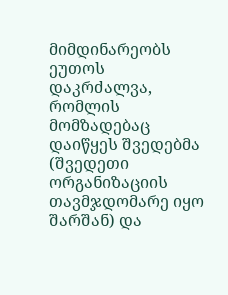მიმდინარეობს ეუთოს დაკრძალვა, რომლის მომზადებაც დაიწყეს შვედებმა (შვედეთი ორგანიზაციის თავმჯდომარე იყო შარშან) და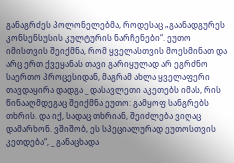განაგრძეს პოლონელებმა, როდესაც „გაანადგურეს კონსენსუსის კულტურის ნარჩენები“. ეუთო იმისთვის შეიქმნა, რომ ყველასთვის მოესმინათ და არც ერთ ქვეყანას თავი გარიყულად არ ეგრძნო საერთო პროცესიდან, მაგრამ ახლა ყველაფერი თავდაყირა დადგა _ დასავლეთი აკეთებს იმას, რის წინააღმდეგაც შეიქმნა ეუთო: გამყოფ სანგრებს თხრის. და იქ, სადაც თხრიან, შეიძლება ვიღაც დამარხონ. ვშიშობ, ეს სპეციალურად ეუთოსთვის კეთდება“, _ განაცხადა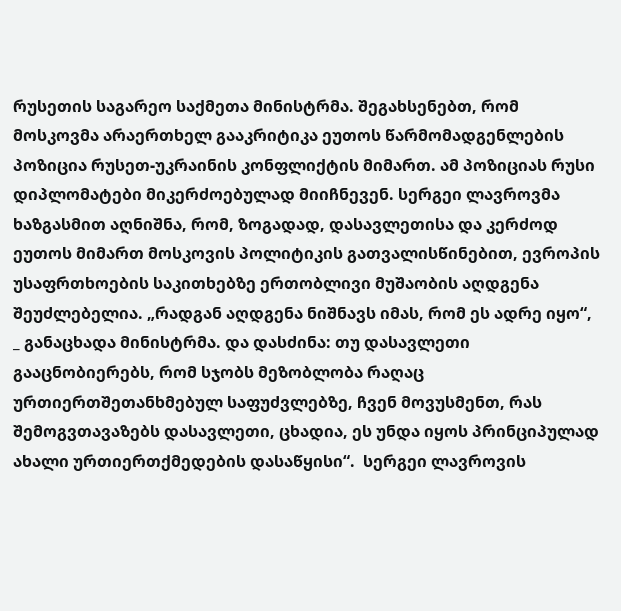რუსეთის საგარეო საქმეთა მინისტრმა. შეგახსენებთ, რომ მოსკოვმა არაერთხელ გააკრიტიკა ეუთოს წარმომადგენლების პოზიცია რუსეთ-უკრაინის კონფლიქტის მიმართ. ამ პოზიციას რუსი დიპლომატები მიკერძოებულად მიიჩნევენ. სერგეი ლავროვმა ხაზგასმით აღნიშნა, რომ, ზოგადად, დასავლეთისა და კერძოდ ეუთოს მიმართ მოსკოვის პოლიტიკის გათვალისწინებით, ევროპის უსაფრთხოების საკითხებზე ერთობლივი მუშაობის აღდგენა შეუძლებელია. „რადგან აღდგენა ნიშნავს იმას, რომ ეს ადრე იყო“, _ განაცხადა მინისტრმა. და დასძინა: თუ დასავლეთი გააცნობიერებს, რომ სჯობს მეზობლობა რაღაც ურთიერთშეთანხმებულ საფუძვლებზე, ჩვენ მოვუსმენთ, რას შემოგვთავაზებს დასავლეთი, ცხადია, ეს უნდა იყოს პრინციპულად ახალი ურთიერთქმედების დასაწყისი“.  სერგეი ლავროვის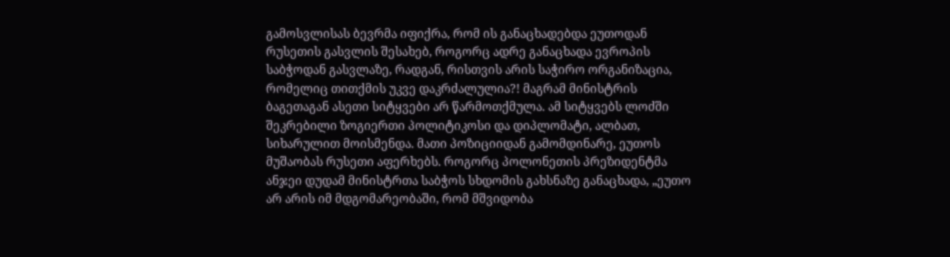გამოსვლისას ბევრმა იფიქრა, რომ ის განაცხადებდა ეუთოდან რუსეთის გასვლის შესახებ, როგორც ადრე განაცხადა ევროპის საბჭოდან გასვლაზე, რადგან, რისთვის არის საჭირო ორგანიზაცია, რომელიც თითქმის უკვე დაკრძალულია?! მაგრამ მინისტრის ბაგეთაგან ასეთი სიტყვები არ წარმოთქმულა. ამ სიტყვებს ლოძში შეკრებილი ზოგიერთი პოლიტიკოსი და დიპლომატი, ალბათ, სიხარულით მოისმენდა. მათი პოზიციიდან გამომდინარე, ეუთოს მუშაობას რუსეთი აფერხებს. როგორც პოლონეთის პრეზიდენტმა ანჯეი დუდამ მინისტრთა საბჭოს სხდომის გახსნაზე განაცხადა, „ეუთო არ არის იმ მდგომარეობაში, რომ მშვიდობა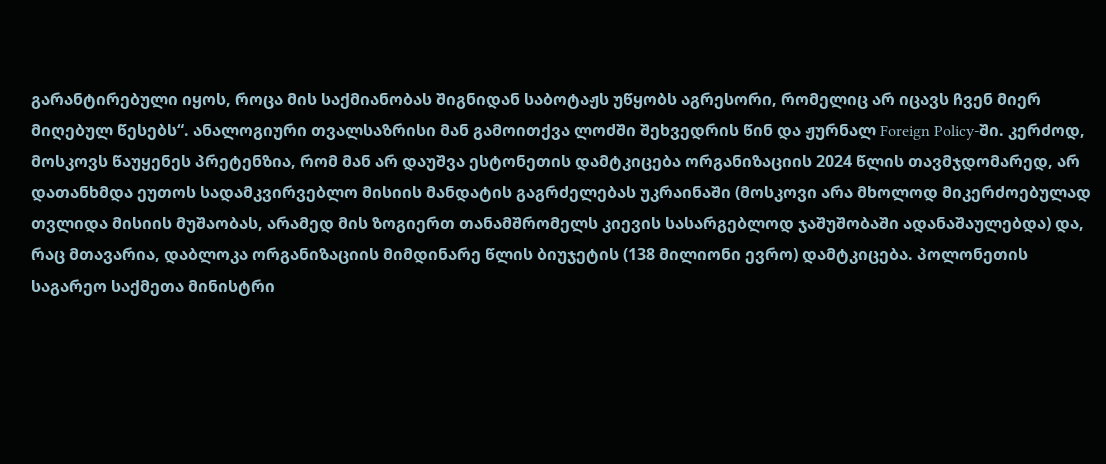გარანტირებული იყოს, როცა მის საქმიანობას შიგნიდან საბოტაჟს უწყობს აგრესორი, რომელიც არ იცავს ჩვენ მიერ მიღებულ წესებს“. ანალოგიური თვალსაზრისი მან გამოითქვა ლოძში შეხვედრის წინ და ჟურნალ Foreign Policy-ში. კერძოდ, მოსკოვს წაუყენეს პრეტენზია, რომ მან არ დაუშვა ესტონეთის დამტკიცება ორგანიზაციის 2024 წლის თავმჯდომარედ, არ დათანხმდა ეუთოს სადამკვირვებლო მისიის მანდატის გაგრძელებას უკრაინაში (მოსკოვი არა მხოლოდ მიკერძოებულად თვლიდა მისიის მუშაობას, არამედ მის ზოგიერთ თანამშრომელს კიევის სასარგებლოდ ჯაშუშობაში ადანაშაულებდა) და, რაც მთავარია, დაბლოკა ორგანიზაციის მიმდინარე წლის ბიუჯეტის (138 მილიონი ევრო) დამტკიცება. პოლონეთის საგარეო საქმეთა მინისტრი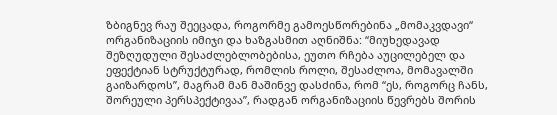ზბიგნევ რაუ შეეცადა, როგორმე გამოესწორებინა „მომაკვდავი“ ორგანიზაციის იმიჯი და ხაზგასმით აღნიშნა: “მიუხედავად შეზღუდული შესაძლებლობებისა, ეუთო რჩება აუცილებელ და ეფექტიან სტრუქტურად, რომლის როლი, შესაძლოა, მომავალში გაიზარდოს”, მაგრამ მან მაშინვე დასძინა, რომ “ეს, როგორც ჩანს, შორეული პერსპექტივაა”, რადგან ორგანიზაციის წევრებს შორის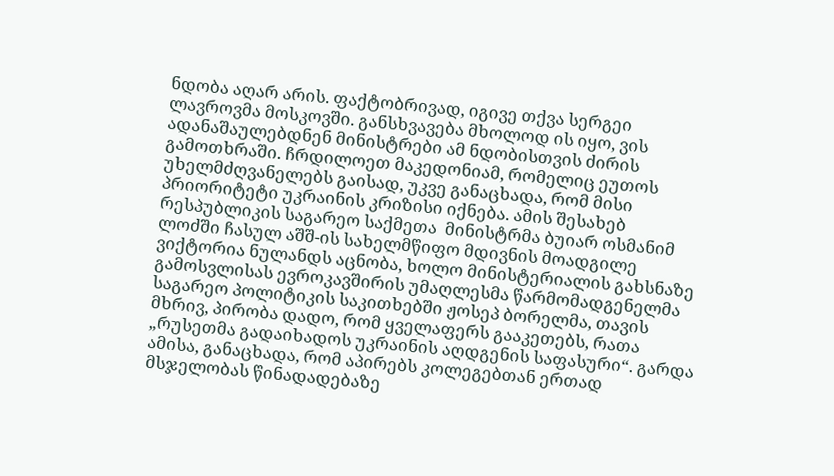ნდობა აღარ არის. ფაქტობრივად, იგივე თქვა სერგეი ლავროვმა მოსკოვში. განსხვავება მხოლოდ ის იყო, ვის ადანაშაულებდნენ მინისტრები ამ ნდობისთვის ძირის გამოთხრაში. ჩრდილოეთ მაკედონიამ, რომელიც ეუთოს უხელმძღვანელებს გაისად, უკვე განაცხადა, რომ მისი პრიორიტეტი უკრაინის კრიზისი იქნება. ამის შესახებ რესპუბლიკის საგარეო საქმეთა  მინისტრმა ბუიარ ოსმანიმ ლოძში ჩასულ აშშ-ის სახელმწიფო მდივნის მოადგილე ვიქტორია ნულანდს აცნობა, ხოლო მინისტერიალის გახსნაზე გამოსვლისას ევროკავშირის უმაღლესმა წარმომადგენელმა საგარეო პოლიტიკის საკითხებში ჟოსეპ ბორელმა, თავის მხრივ, პირობა დადო, რომ ყველაფერს გააკეთებს, რათა „რუსეთმა გადაიხადოს უკრაინის აღდგენის საფასური“. გარდა ამისა, განაცხადა, რომ აპირებს კოლეგებთან ერთად მსჯელობას წინადადებაზე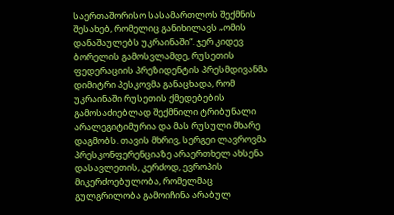საერთაშორისო სასამართლოს შექმნის შესახებ, რომელიც განიხილავს „ომის დანაშაულებს უკრაინაში“. ჯერ კიდევ ბორელის გამოსვლამდე, რუსეთის ფედერაციის პრეზიდენტის პრესმდივანმა დიმიტრი პესკოვმა განაცხადა, რომ უკრაინაში რუსეთის ქმედებების გამოსაძიებლად შექმნილი ტრიბუნალი არალეგიტიმურია და მას რუსული მხარე დაგმობს. თავის მხრივ, სერგეი ლავროვმა პრესკონფერენციაზე არაერთხელ ახსენა დასავლეთის, კერძოდ, ევროპის მიკერძოებულობა, რომელმაც გულგრილობა გამოიჩინა არაბულ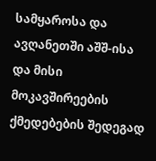სამყაროსა და ავღანეთში აშშ-ისა და მისი მოკავშირეების ქმედებების შედეგად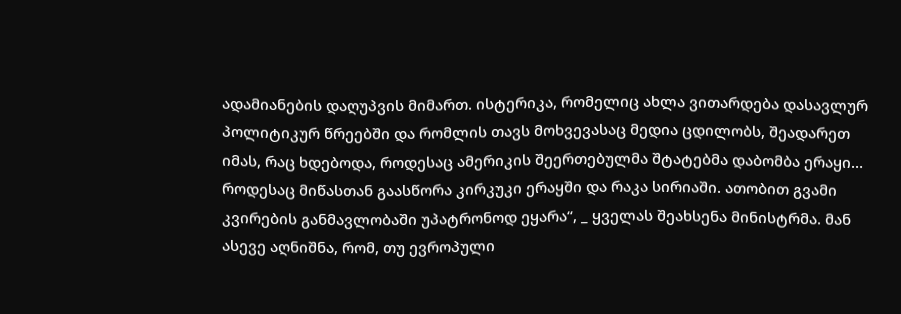ადამიანების დაღუპვის მიმართ. ისტერიკა, რომელიც ახლა ვითარდება დასავლურ პოლიტიკურ წრეებში და რომლის თავს მოხვევასაც მედია ცდილობს, შეადარეთ იმას, რაც ხდებოდა, როდესაც ამერიკის შეერთებულმა შტატებმა დაბომბა ერაყი…  როდესაც მიწასთან გაასწორა კირკუკი ერაყში და რაკა სირიაში. ათობით გვამი კვირების განმავლობაში უპატრონოდ ეყარა“, _ ყველას შეახსენა მინისტრმა. მან ასევე აღნიშნა, რომ, თუ ევროპული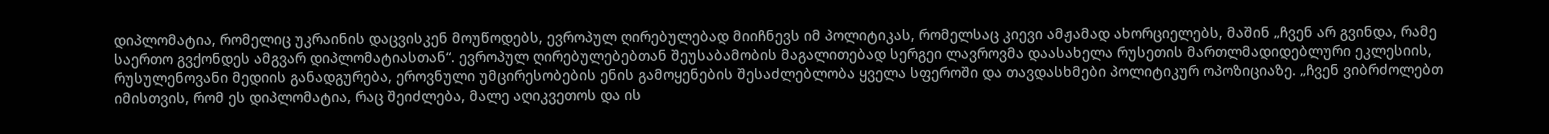დიპლომატია, რომელიც უკრაინის დაცვისკენ მოუწოდებს, ევროპულ ღირებულებად მიიჩნევს იმ პოლიტიკას, რომელსაც კიევი ამჟამად ახორციელებს, მაშინ „ჩვენ არ გვინდა, რამე საერთო გვქონდეს ამგვარ დიპლომატიასთან“. ევროპულ ღირებულებებთან შეუსაბამობის მაგალითებად სერგეი ლავროვმა დაასახელა რუსეთის მართლმადიდებლური ეკლესიის, რუსულენოვანი მედიის განადგურება, ეროვნული უმცირესობების ენის გამოყენების შესაძლებლობა ყველა სფეროში და თავდასხმები პოლიტიკურ ოპოზიციაზე. „ჩვენ ვიბრძოლებთ იმისთვის, რომ ეს დიპლომატია, რაც შეიძლება, მალე აღიკვეთოს და ის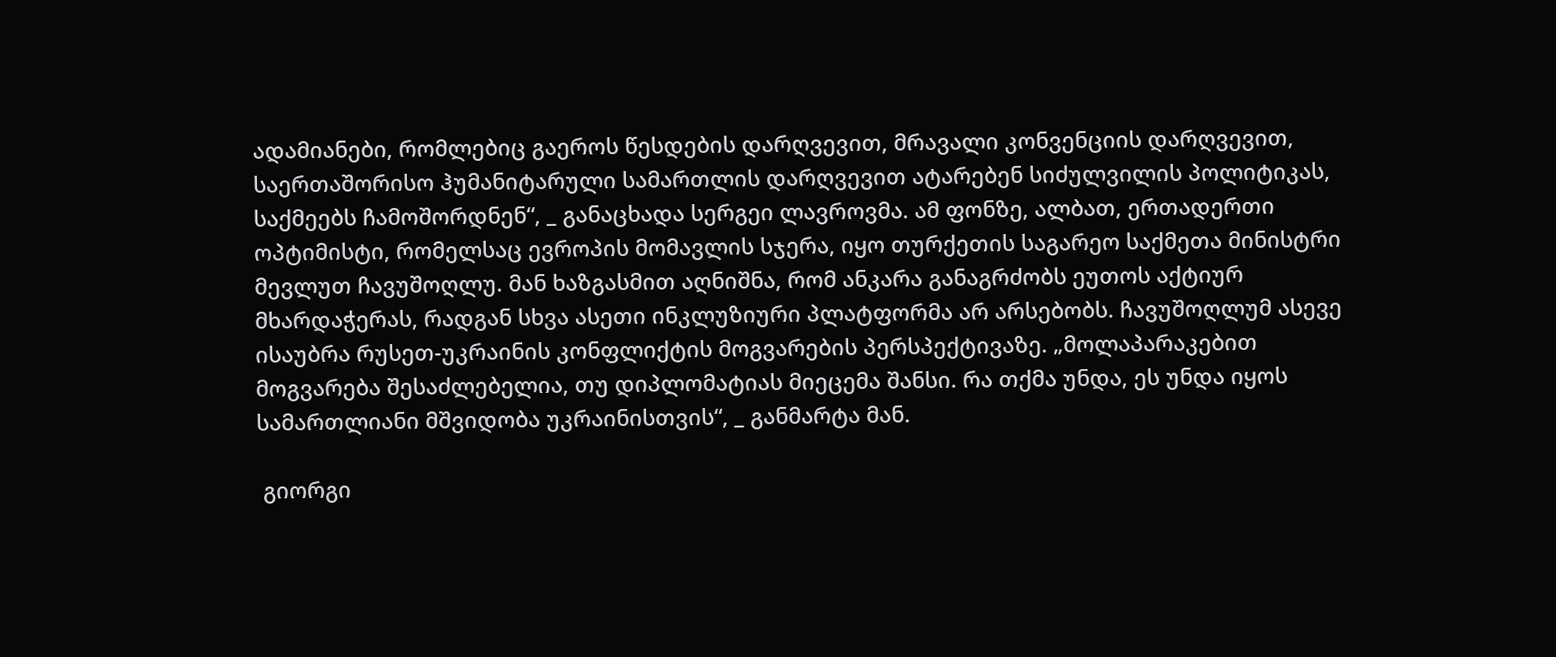ადამიანები, რომლებიც გაეროს წესდების დარღვევით, მრავალი კონვენციის დარღვევით, საერთაშორისო ჰუმანიტარული სამართლის დარღვევით ატარებენ სიძულვილის პოლიტიკას, საქმეებს ჩამოშორდნენ“, _ განაცხადა სერგეი ლავროვმა. ამ ფონზე, ალბათ, ერთადერთი ოპტიმისტი, რომელსაც ევროპის მომავლის სჯერა, იყო თურქეთის საგარეო საქმეთა მინისტრი მევლუთ ჩავუშოღლუ. მან ხაზგასმით აღნიშნა, რომ ანკარა განაგრძობს ეუთოს აქტიურ მხარდაჭერას, რადგან სხვა ასეთი ინკლუზიური პლატფორმა არ არსებობს. ჩავუშოღლუმ ასევე ისაუბრა რუსეთ-უკრაინის კონფლიქტის მოგვარების პერსპექტივაზე. „მოლაპარაკებით მოგვარება შესაძლებელია, თუ დიპლომატიას მიეცემა შანსი. რა თქმა უნდა, ეს უნდა იყოს სამართლიანი მშვიდობა უკრაინისთვის“, _ განმარტა მან.

 გიორგი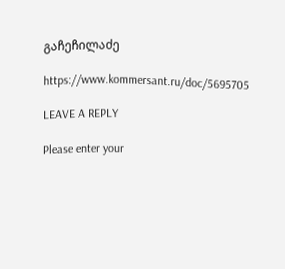გაჩეჩილაძე

https://www.kommersant.ru/doc/5695705

LEAVE A REPLY

Please enter your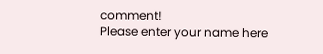comment!
Please enter your name here